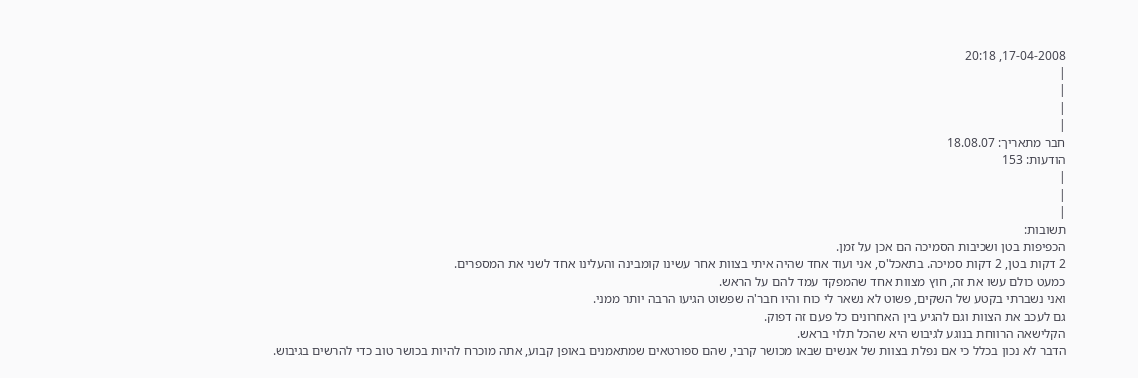17-04-2008, 20:18
|
|
|
|
חבר מתאריך: 18.08.07
הודעות: 153
|
|
|
תשובות:
הכפיפות בטן ושכיבות הסמיכה הם אכן על זמן.
2 דקות בטן, 2 דקות סמיכה. בתאכל'ס, אני ועוד אחד שהיה איתי בצוות אחר עשינו קומבינה והעלינו אחד לשני את המספרים.
כמעט כולם עשו את זה, חוץ מצוות אחד שהמפקד עמד להם על הראש.
ואני נשברתי בקטע של השקים, פשוט לא נשאר לי כוח והיו חבר'ה שפשוט הגיעו הרבה יותר ממני.
גם לעכב את הצוות וגם להגיע בין האחרונים כל פעם זה דפוק.
הקלישאה הרווחת בנוגע לגיבוש היא שהכל תלוי בראש.
הדבר לא נכון בכלל כי אם נפלת בצוות של אנשים שבאו מכושר קרבי, שהם ספורטאים שמתאמנים באופן קבוע, אתה מוכרח להיות בכושר טוב כדי להרשים בגיבוש.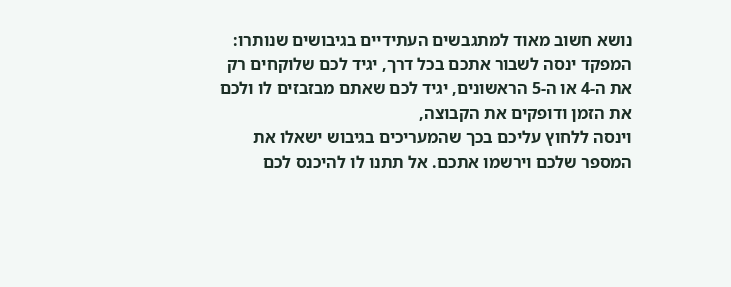נושא חשוב מאוד למתגבשים העתידיים בגיבושים שנותרו:
המפקד ינסה לשבור אתכם בכל דרך, יגיד לכם שלוקחים רק את ה-4 או ה-5 הראשונים, יגיד לכם שאתם מבזבזים לו ולכם את הזמן ודופקים את הקבוצה,
וינסה ללחוץ עליכם בכך שהמעריכים בגיבוש ישאלו את המספר שלכם וירשמו אתכם. אל תתנו לו להיכנס לכם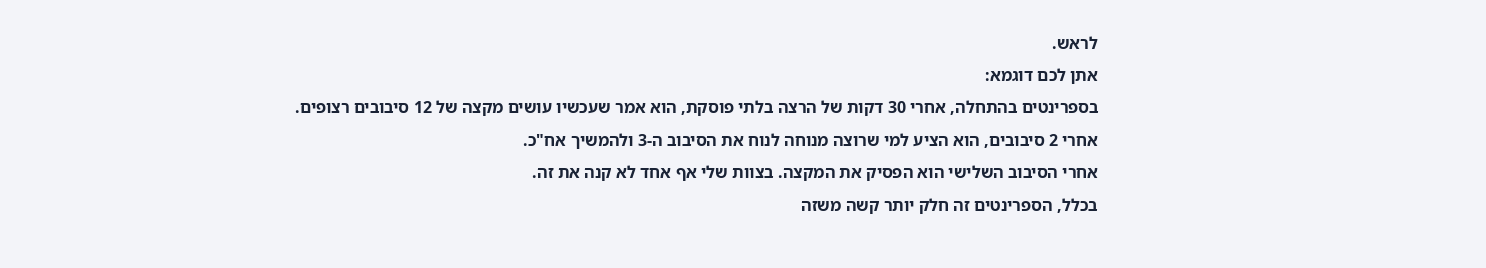לראש.
אתן לכם דוגמא:
בספרינטים בהתחלה, אחרי 30 דקות של הרצה בלתי פוסקת, הוא אמר שעכשיו עושים מקצה של 12 סיבובים רצופים.
אחרי 2 סיבובים, הוא הציע למי שרוצה מנוחה לנוח את הסיבוב ה-3 ולהמשיך אח"כ.
אחרי הסיבוב השלישי הוא הפסיק את המקצה. בצוות שלי אף אחד לא קנה את זה.
בכלל, הספרינטים זה חלק יותר קשה משזה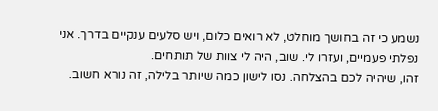נשמע כי זה בחושך מוחלט, לא רואים כלום, ויש סלעים ענקיים בדרך. אני נפלתי פעמיים, ועזרו לי. שוב, היה לי צוות של תותחים.
זהו, שיהיה לכם בהצלחה. נסו לישון כמה שיותר בלילה, זה נורא חשוב.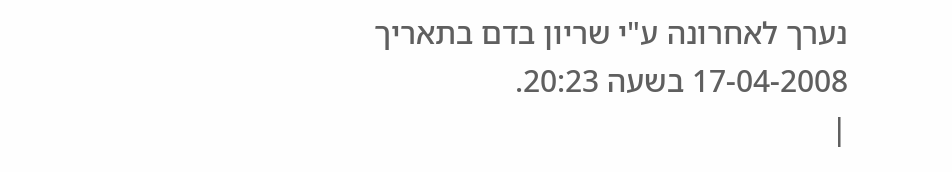נערך לאחרונה ע"י שריון בדם בתאריך 17-04-2008 בשעה 20:23.
|